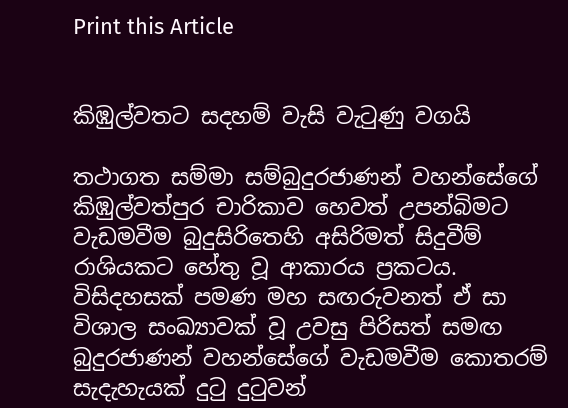Print this Article


කිඹුල්වතට සදහම් වැසි වැටුණු වගයි

තථාගත සම්මා සම්බුදුරජාණන් වහන්සේගේ කිඹුල්වත්පුර චාරිකාව හෙවත් උපන්බිමට වැඩමවීම බුදුසිරිතෙහි අසිරිමත් සිදුවීම් රාශියකට හේතු වූ ආකාරය ප්‍රකටය. විසිදහසක් පමණ මහ සඟරුවනත් ඒ සා විශාල සංඛ්‍යාවක් වූ උවසු පිරිසත් සමඟ බුදුරජාණන් වහන්සේගේ වැඩමවීම කොතරම් සැදැහැයක් දුටු දුටුවන්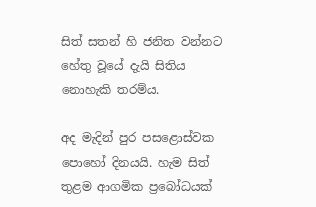සිත් සතන් හි ජනිත වන්නට හේතු වූයේ දැයි සිතිය නොහැකි තරම්ය.

අද මැදින් පුර පසළොස්වක පොහෝ දිනයයි. හැම සිත් තුළම ආගමික ප්‍රබෝධයක්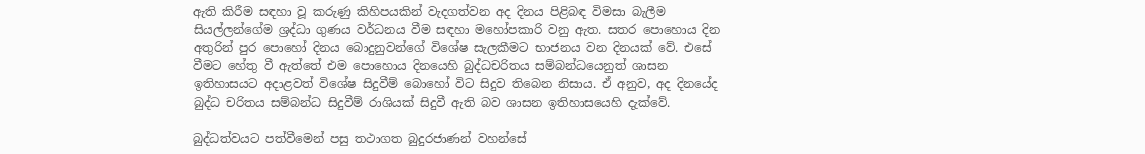ඇති කිරීම සඳහා වූ කරුණු කිහිපයකින් වැදගත්වන අද දිනය පිළිබඳ විමසා බැලීම සියල්ලන්ගේම ශ්‍රද්ධා ගුණය වර්ධනය වීම සඳහා මහෝපකාරි වනු ඇත. සතර පොහොය දින අතුරින් පුර පොහෝ දිනය බොදුනුවන්ගේ විශේෂ සැලකීමට භාජනය වන දිනයක් වේ. එසේ වීමට හේතු වී ඇත්තේ එම පොහොය දිනයෙහි බුද්ධචරිතය සම්බන්ධයෙනුත් ශාසන ඉතිහාසයට අදාළවත් විශේෂ සිදුවීම් බොහෝ විට සිදුව තිබෙන නිසාය. ඒ අනුව, අද දිනයේද බුද්ධ චරිතය සම්බන්ධ සිදුවීම් රාශියක් සිදුවී ඇති බව ශාසන ඉතිහාසයෙහි දැක්වේ.

බුද්ධත්වයට පත්වීමෙන් පසු තථාගත බුදුරජාණන් වහන්සේ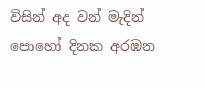විසින් අද වන් මැදින් පොහෝ දිනක අරඹන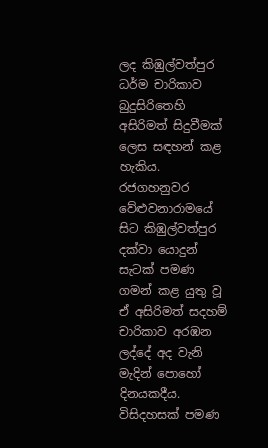ලද කිඹුල්වත්පුර ධර්ම චාරිකාව බුදුසිරිතෙහි අසිරිමත් සිදුවීමක් ලෙස සඳහන් කළ හැකිය. රජගහනුවර වේළුවනාරාමයේ සිට කිඹුල්වත්පුර දක්වා යොදුන් සැටක් පමණ ගමන් කළ යුතු වූ ඒ අසිරිමත් සදහම් චාරිකාව අරඹන ලද්දේ අද වැනි මැදින් පොහෝ දිනයකදීය. විසිදහසක් පමණ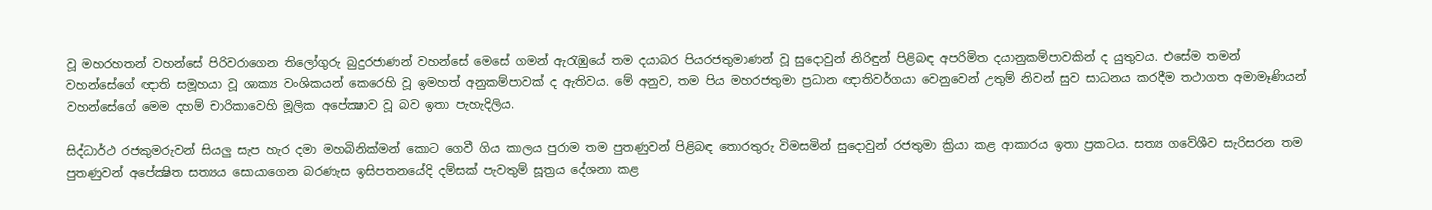වූ මහරහතන් වහන්සේ පිරිවරාගෙන තිලෝගුරු බුදුරජාණන් වහන්සේ මෙසේ ගමන් ඇරැඹුයේ තම දයාබර පියරජතුමාණන් වූ සුදොවුන් නිරිඳුන් පිළිබඳ අපරිමිත දයානුකම්පාවකින් ද යුතුවය. එසේම තමන් වහන්සේගේ ඥාති සමූහයා වූ ශාක්‍ය වංශිකයන් කෙරෙහි වූ ඉමහත් අනුකම්පාවක් ද ඇතිවය. මේ අනුව, තම පිය මහරජතුමා ප්‍රධාන ඥාතිවර්ගයා වෙනුවෙන් උතුම් නිවන් සුව සාධනය කරදීම තථාගත අමාමෑණියන් වහන්සේගේ මෙම දහම් චාරිකාවෙහි මූලික අපේක්‍ෂාව වූ බව ඉතා පැහැදිලිය.

සිද්ධාර්ථ රජකුමරුවන් සියලු සැප හැර දමා මහබිනික්මන් කොට ගෙවී ගිය කාලය පුරාම තම පුතණුවන් පිළිබඳ තොරතුරු විමසමින් සුදොවුන් රජතුමා ක්‍රියා කළ ආකාරය ඉතා ප්‍රකටය. සත්‍ය ගවේශීව සැරිසරන තම පුතණුවන් අපේක්‍ෂිත සත්‍යය සොයාගෙන බරණැස ඉසිපතනයේදි දම්සක් පැවතුම් සූත්‍රය දේශනා කළ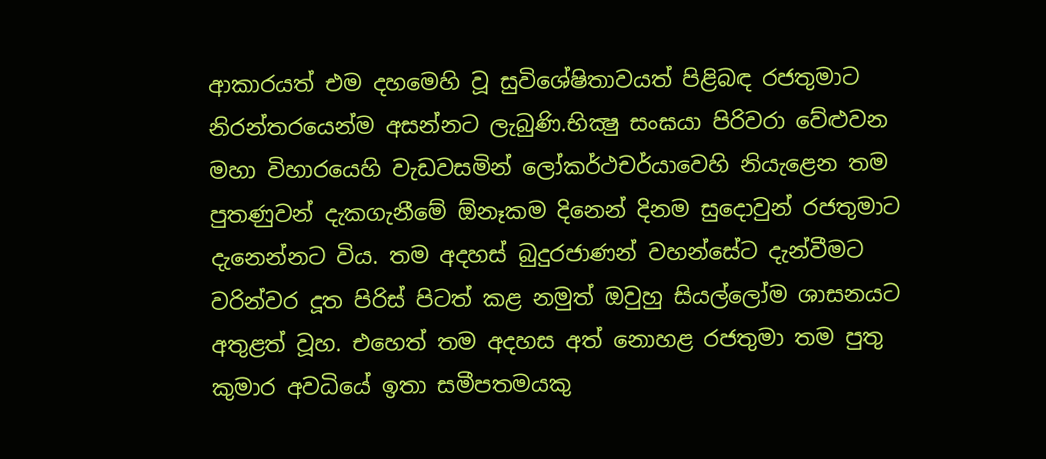ආකාරයත් එම දහමෙහි වූ සුවිශේෂිතාවයත් පිළිබඳ රජතුමාට නිරන්තරයෙන්ම අසන්නට ලැබුණි.භික්‍ෂු සංඝයා පිරිවරා වේළුවන මහා විහාරයෙහි වැඩවසමින් ලෝකර්ථචර්යාවෙහි නියැළෙන තම පුතණුවන් දැකගැනීමේ ඕනෑකම දිනෙන් දිනම සුදොවුන් රජතුමාට දැනෙන්නට විය. තම අදහස් බුදුරජාණන් වහන්සේට දැන්වීමට වරින්වර දූත පිරිස් පිටත් කළ නමුත් ඔවුහු සියල්ලෝම ශාසනයට අතුළත් වූහ. එහෙත් තම අදහස අත් නොහළ රජතුමා තම පුතු කුමාර අවධියේ ඉතා සමීපතමයකු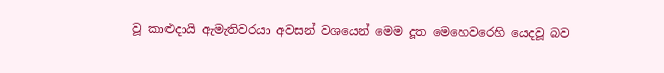වූ කාළුදායි ඇමැතිවරයා අවසන් වශයෙන් මෙම දූත මෙහෙවරෙහි යෙදවූ බව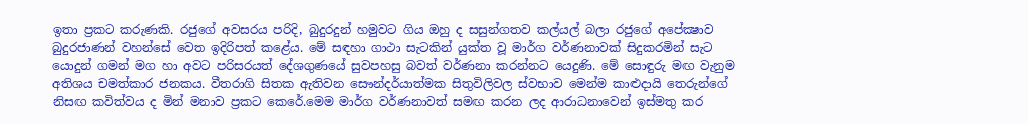ඉතා ප්‍රකට කරුණකි. රජුගේ අවසරය පරිදි, බුදුරදුන් හමුවට ගිය ඔහු ද සසුන්ගතව කල්යල් බලා රජුගේ අපේක්‍ෂාව බුදුරජාණන් වහන්සේ වෙත ඉදිරිපත් කළේය. මේ සඳහා ගාථා සැටකින් යුක්ත වූ මාර්ග වර්ණනාවක් සිදුකරමින් සැට යොදුන් ගමන් මග හා අවට පරිසරයත් දේශගුණයේ සුවපහසු බවත් වර්ණනා කරන්නට යෙදුණි. මේ සොඳුරු මඟ වැනුම අතිශය චමත්කාර ජනකය. වීතරාගි සිතක ඇතිවන සෞන්දර්යාත්මක සිතුවිලිවල ස්වභාව මෙන්ම කාළුදායි තෙරුන්ගේ නිසඟ කවිත්වය ද මින් මනාව ප්‍රකට කෙරේ.මෙම මාර්ග වර්ණනාවත් සමඟ කරන ලද ආරාධනාවෙන් ඉස්මතු කර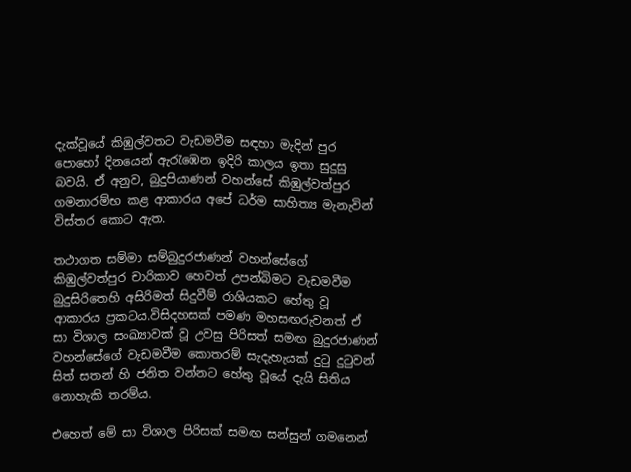දැක්වූයේ කිඹුල්වතට වැඩමවීම සඳහා මැදින් පුර පොහෝ දිනයෙන් ඇරැඹෙන ඉදිරි කාලය ඉතා සුදුසු බවයි. ඒ අනුව, බුදුපියාණන් වහන්සේ කිඹුල්වත්පුර ගමනාරම්භ කළ ආකාරය අපේ ධර්ම සාහිත්‍ය මැනැවින් විස්තර කොට ඇත.

තථාගත සම්මා සම්බුදුරජාණන් වහන්සේගේ කිඹුල්වත්පුර චාරිකාව හෙවත් උපන්බිමට වැඩමවීම බුදුසිරිතෙහි අසිරිමත් සිදුවීම් රාශියකට හේතු වූ ආකාරය ප්‍රකටය.විසිදහසක් පමණ මහසඟරුවනත් ඒ සා විශාල සංඛ්‍යාවක් වූ උවසු පිරිසත් සමඟ බුදුරජාණන් වහන්සේගේ වැඩමවීම කොතරම් සැදැහැයක් දුටු දුටුවන් සිත් සතන් හි ජනිත වන්නට හේතු වූයේ දැයි සිතිය නොහැකි තරම්ය.

එහෙත් මේ සා විශාල පිරිසක් සමඟ සන්සුන් ගමනෙන්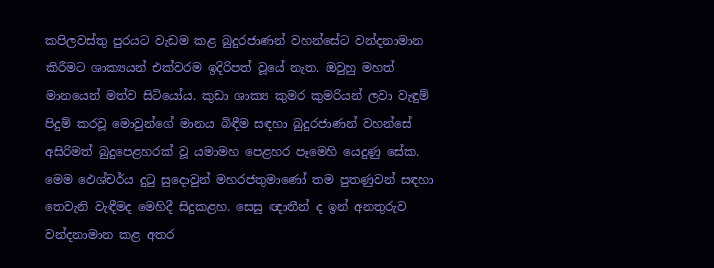කපිලවස්තු පුරයට වැඩම කළ බුදුරජාණන් වහන්සේට වන්දනාමාන කිරීමට ශාක්‍යයන් එක්වරම ඉදිරිපත් වූයේ නැත. ඔවුහු මහත් මානයෙන් මත්ව සිටියෝය. කුඩා ශාක්‍ය කුමර කුමරියන් ලවා වැඳුම් පිදුම් කරවූ මොවුන්ගේ මානය බිඳීම සඳහා බුදුරජාණන් වහන්සේ අසිරිමත් බුදුපෙළහරක් වූ යමාමහ පෙළහර පෑමෙහි යෙදුණු සේක. මෙම ඵෙශ්චර්ය දුටු සුදොවුන් මහරජතුමාණෝ තම පුතණුවන් සඳහා තෙවැනි වැඳීමද මෙහිදී සිදුකළහ. සෙසු ඥාතීන් ද ඉන් අනතුරුව වන්දනාමාන කළ අතර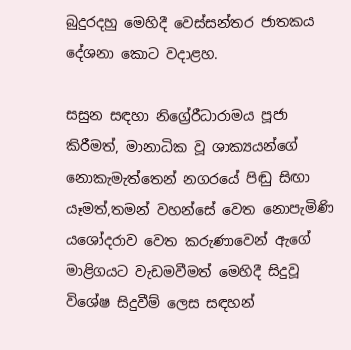බුදුරදහු මෙහිදී වෙස්සන්තර ජාතකය දේශනා කොට වදාළහ.

සසුන සඳහා නිග්‍රේ‍රීධාරාමය පූජා කිරීමත්, මානාධික වූ ශාක්‍යයන්ගේ නොකැමැත්තෙන් නගරයේ පිඬු සිඟා යෑමත්,තමන් වහන්සේ වෙත නොපැමිණි යශෝදරාව වෙත කරුණාවෙන් ඇගේ මාළිගයට වැඩමවීමත් මෙහිදී සිදුවූ විශේෂ සිදුවීම් ලෙස සඳහන්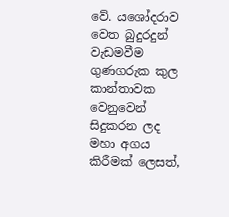වේ. යශෝදරාව වෙත බුදුරදුන් වැඩමවීම ගුණගරුක කුල කාන්තාවක වෙනුවෙන් සිදුකරන ලද මහා අගය කිරීමක් ලෙසත්,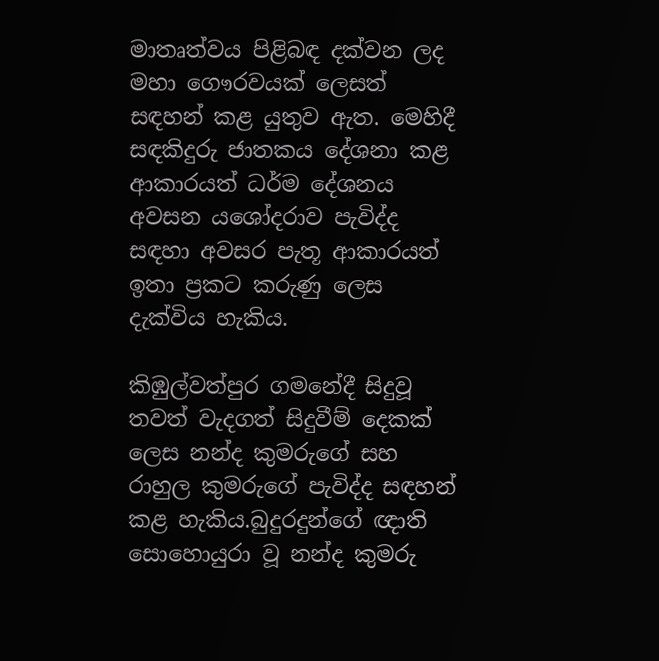මාතෘත්වය පිළිබඳ දක්වන ලද මහා ගෞරවයක් ලෙසත් සඳහන් කළ යුතුව ඇත. මෙහිදී සඳකිදුරු ජාතකය දේශනා කළ ආකාරයත් ධර්ම දේශනය අවසන යශෝදරාව පැවිද්ද සඳහා අවසර පැතූ ආකාරයත් ඉතා ප්‍රකට කරුණු ලෙස දැක්විය හැකිය.

කිඹුල්වත්පුර ගමනේදී සිදුවූ තවත් වැදගත් සිදුවීම් දෙකක් ලෙස නන්ද කුමරුගේ සහ රාහුල කුමරුගේ පැවිද්ද සඳහන් කළ හැකිය.බුදුරදුන්ගේ ඥාති සොහොයුරා වූ නන්ද කුමරු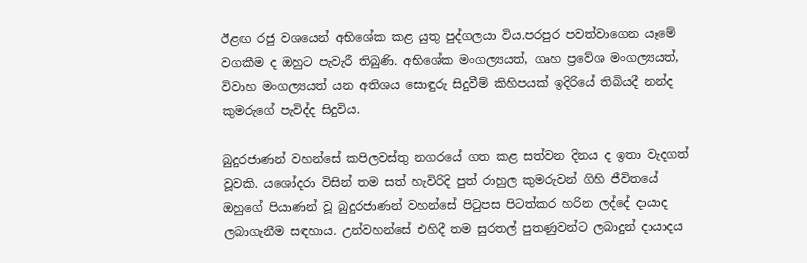ඊළඟ රජු වශයෙන් අභිශේක කළ යුතු පුද්ගලයා විය.පරපුර පවත්වාගෙන යෑමේ වගකීම ද ඔහුට පැවැරී තිබුණි. අභිශේක මංගල්‍යයත්, ගෘහ ප්‍රවේශ මංගල්‍යයත්, විවාහ මංගල්‍යයත් යන අතිශය සොඳුරු සිදුවීම් කිහිපයක් ඉදිරියේ තිබියදී නන්ද කුමරුගේ පැවිද්ද සිදුවිය.

බුදුරජාණන් වහන්සේ කපිලවස්තු නගරයේ ගත කළ සත්වන දිනය ද ඉතා වැදගත් වූවකි. යශෝදරා විසින් තම සත් හැවිරිදි පුත් රාහුල කුමරුවන් ගිහි ජීවිතයේ ඔහුගේ පියාණන් වූ බුදුරජාණන් වහන්සේ පිටුපස පිටත්කර හරින ලද්දේ දායාද ලබාගැනීම සඳහාය. උන්වහන්සේ එහිදී තම සුරතල් පුතණුවන්ට ලබාදුන් දායාදය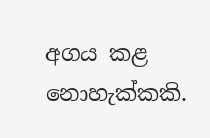අගය කළ නොහැක්කකි.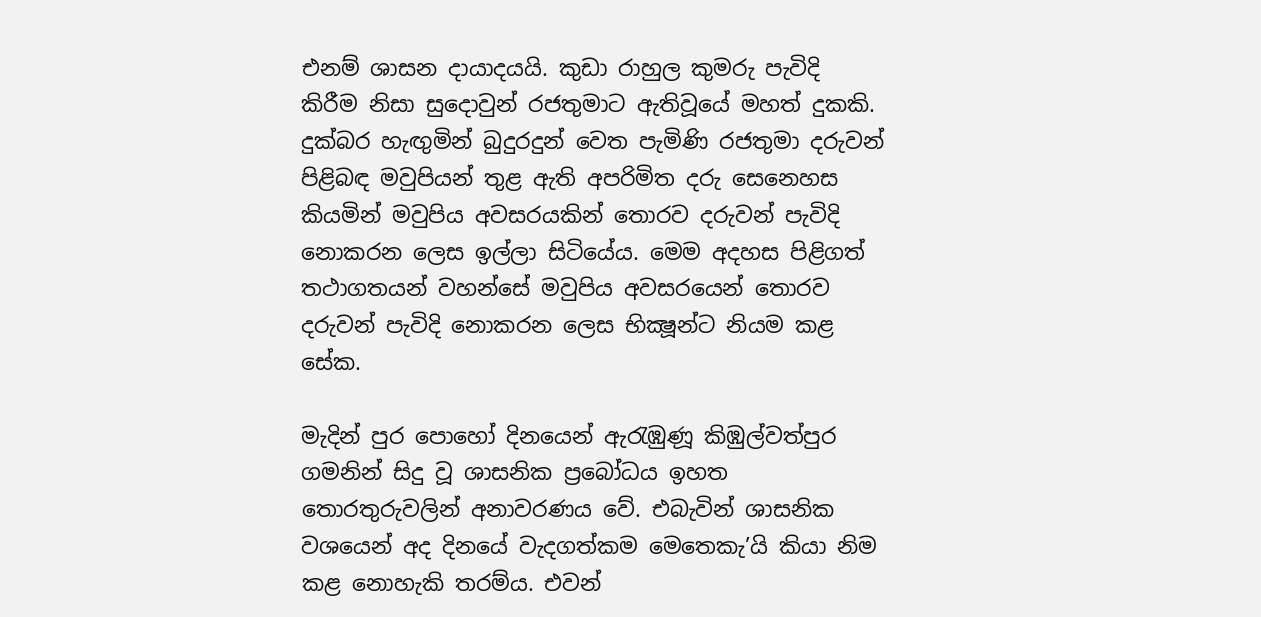එනම් ශාසන දායාදයයි. කුඩා රාහුල කුමරු පැවිදි කිරීම නිසා සුදොවුන් රජතුමාට ඇතිවූයේ මහත් දුකකි. දුක්බර හැඟුමින් බුදුරදුන් වෙත පැමිණි රජතුමා දරුවන් පිළිබඳ මවුපියන් තුළ ඇති අපරිමිත දරු සෙනෙහස කියමින් මවුපිය අවසරයකින් තොරව දරුවන් පැවිදි නොකරන ලෙස ඉල්ලා සිටියේය. මෙම අදහස පිළිගත් තථාගතයන් වහන්සේ මවුපිය අවසරයෙන් තොරව දරුවන් පැවිදි නොකරන ලෙස භික්‍ෂූන්ට නියම කළ සේක.

මැදින් පුර පොහෝ දිනයෙන් ඇරැඹුණූ කිඹුල්වත්පුර ගමනින් සිදු වූ ශාසනික ප්‍රබෝධය ඉහත තොරතුරුවලින් අනාවරණය වේ. එබැවින් ශාසනික වශයෙන් අද දිනයේ වැදගත්කම මෙතෙකැ’යි කියා නිම කළ නොහැකි තරම්ය. එවන්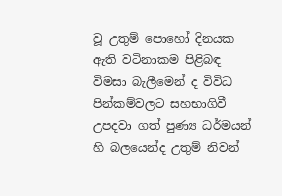වූ උතුම් පොහෝ දිනයක ඇති වටිනාකම පිළිබඳ විමසා බැලීමෙන් ද විවිධ පින්කම්වලට සහභාගිවී උපදවා ගත් පුණ්‍ය ධර්මයන් හි බලයෙන්ද උතුම් නිවන්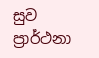සුව ප්‍රාර්ථනා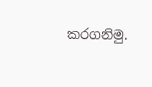කරගනිමු.